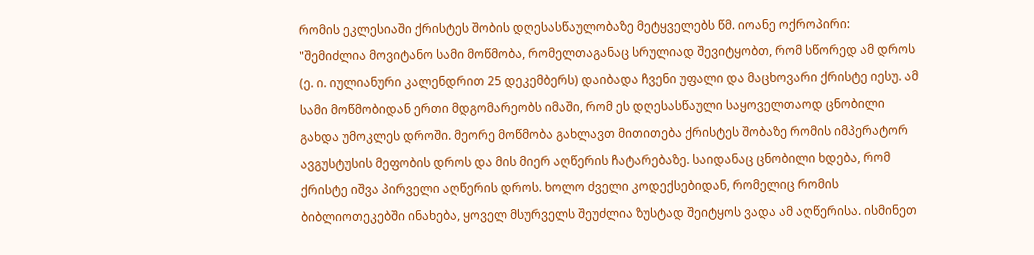რომის ეკლესიაში ქრისტეს შობის დღესასწაულობაზე მეტყველებს წმ. იოანე ოქროპირი: "შემიძლია მოვიტანო სამი მოწმობა, რომელთაგანაც სრულიად შევიტყობთ, რომ სწორედ ამ დროს (ე. ი. იულიანური კალენდრით 25 დეკემბერს) დაიბადა ჩვენი უფალი და მაცხოვარი ქრისტე იესუ. ამ სამი მოწმობიდან ერთი მდგომარეობს იმაში, რომ ეს დღესასწაული საყოველთაოდ ცნობილი გახდა უმოკლეს დროში. მეორე მოწმობა გახლავთ მითითება ქრისტეს შობაზე რომის იმპერატორ ავგუსტუსის მეფობის დროს და მის მიერ აღწერის ჩატარებაზე. საიდანაც ცნობილი ხდება, რომ ქრისტე იშვა პირველი აღწერის დროს. ხოლო ძველი კოდექსებიდან, რომელიც რომის ბიბლიოთეკებში ინახება, ყოველ მსურველს შეუძლია ზუსტად შეიტყოს ვადა ამ აღწერისა. ისმინეთ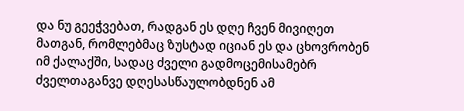და ნუ გეეჭვებათ, რადგან ეს დღე ჩვენ მივიღეთ მათგან, რომლებმაც ზუსტად იციან ეს და ცხოვრობენ იმ ქალაქში, სადაც ძველი გადმოცემისამებრ ძველთაგანვე დღესასწაულობდნენ ამ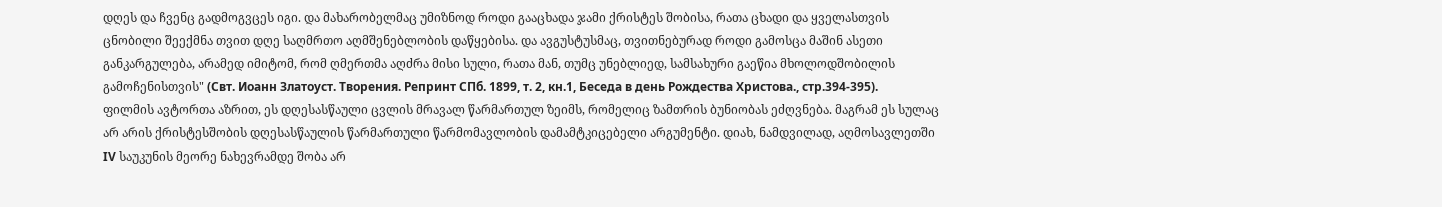დღეს და ჩვენც გადმოგვცეს იგი. და მახარობელმაც უმიზნოდ როდი გააცხადა ჯამი ქრისტეს შობისა, რათა ცხადი და ყველასთვის ცნობილი შეექმნა თვით დღე საღმრთო აღმშენებლობის დაწყებისა. და ავგუსტუსმაც, თვითნებურად როდი გამოსცა მაშინ ასეთი განკარგულება, არამედ იმიტომ, რომ ღმერთმა აღძრა მისი სული, რათა მან, თუმც უნებლიედ, სამსახური გაეწია მხოლოდშობილის გამოჩენისთვის" (Свт. Иоанн Златоуст. Творения. Репринт СПб. 1899, т. 2, кн.1, Беседа в день Рождества Христова., стр.394-395).
ფილმის ავტორთა აზრით, ეს დღესასწაული ცვლის მრავალ წარმართულ ზეიმს, რომელიც ზამთრის ბუნიობას ეძღვნება. მაგრამ ეს სულაც არ არის ქრისტესშობის დღესასწაულის წარმართული წარმომავლობის დამამტკიცებელი არგუმენტი. დიახ, ნამდვილად, აღმოსავლეთში IV საუკუნის მეორე ნახევრამდე შობა არ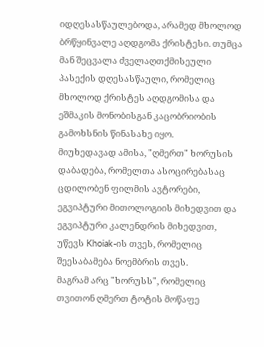იდღესასწაულებოდა, არამედ მხოლოდ ბრწყინვალე აღდგომა ქრისტესი. თუმცა მან შეცვალა ძველაღთქმისეული პასექის დღესასწაული, რომელიც მხოლოდ ქრისტეს აღდგომისა და ეშმაკის მონობისგან კაცობრიობის გამოხსნის წინასახე იყო.
მიუხედავად ამისა, "ღმერთ" ხორუსის დაბადება, რომელთა ასოცირებასაც ცდილობენ ფილმის ავტორები, ეგვიპტური მითოლოგიის მიხედვით და ეგვიპტური კალენდრის მიხედვით, უწევს Khoiak-ის თვეს, რომელიც შეესაბამება ნოემბრის თვეს.
მაგრამ არც "ხორუსს", რომელიც თვითონ ღმერთ ტოტის მოწაფე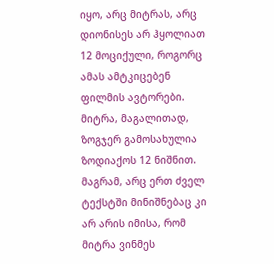იყო, არც მიტრას, არც დიონისეს არ ჰყოლიათ 12 მოციქული, როგორც ამას ამტკიცებენ ფილმის ავტორები. მიტრა, მაგალითად, ზოგჯერ გამოსახულია ზოდიაქოს 12 ნიშნით. მაგრამ, არც ერთ ძველ ტექსტში მინიშნებაც კი არ არის იმისა, რომ მიტრა ვინმეს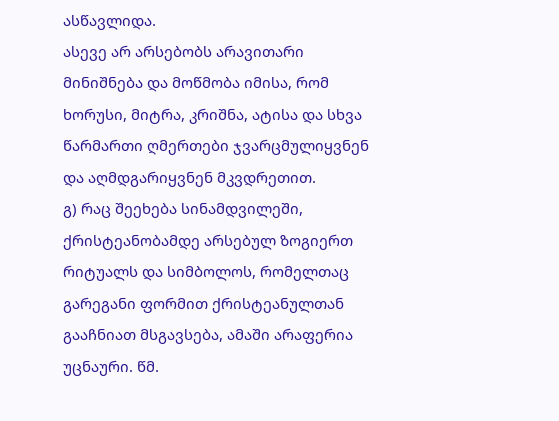ასწავლიდა.
ასევე არ არსებობს არავითარი მინიშნება და მოწმობა იმისა, რომ ხორუსი, მიტრა, კრიშნა, ატისა და სხვა წარმართი ღმერთები ჯვარცმულიყვნენ და აღმდგარიყვნენ მკვდრეთით.
გ) რაც შეეხება სინამდვილეში, ქრისტეანობამდე არსებულ ზოგიერთ რიტუალს და სიმბოლოს, რომელთაც გარეგანი ფორმით ქრისტეანულთან გააჩნიათ მსგავსება, ამაში არაფერია უცნაური. წმ.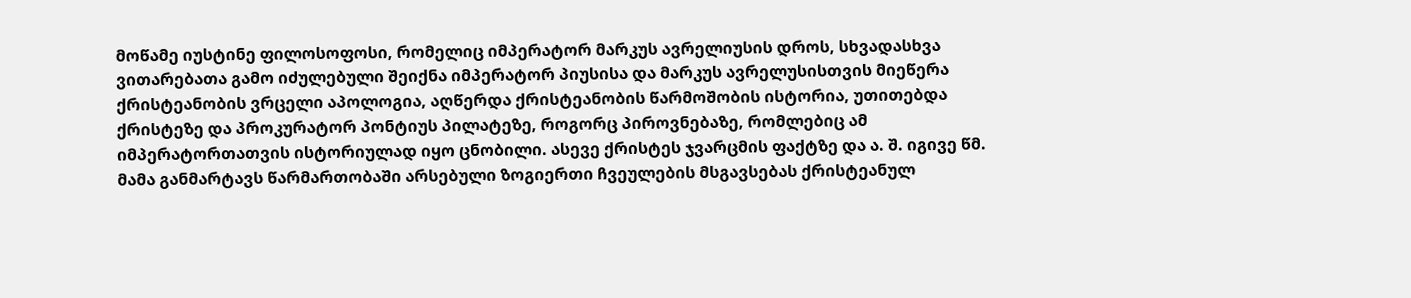მოწამე იუსტინე ფილოსოფოსი, რომელიც იმპერატორ მარკუს ავრელიუსის დროს, სხვადასხვა ვითარებათა გამო იძულებული შეიქნა იმპერატორ პიუსისა და მარკუს ავრელუსისთვის მიეწერა ქრისტეანობის ვრცელი აპოლოგია, აღწერდა ქრისტეანობის წარმოშობის ისტორია, უთითებდა ქრისტეზე და პროკურატორ პონტიუს პილატეზე, როგორც პიროვნებაზე, რომლებიც ამ იმპერატორთათვის ისტორიულად იყო ცნობილი. ასევე ქრისტეს ჯვარცმის ფაქტზე და ა. შ. იგივე წმ. მამა განმარტავს წარმართობაში არსებული ზოგიერთი ჩვეულების მსგავსებას ქრისტეანულ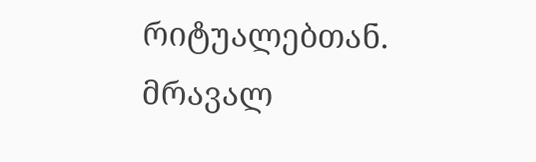რიტუალებთან. მრავალ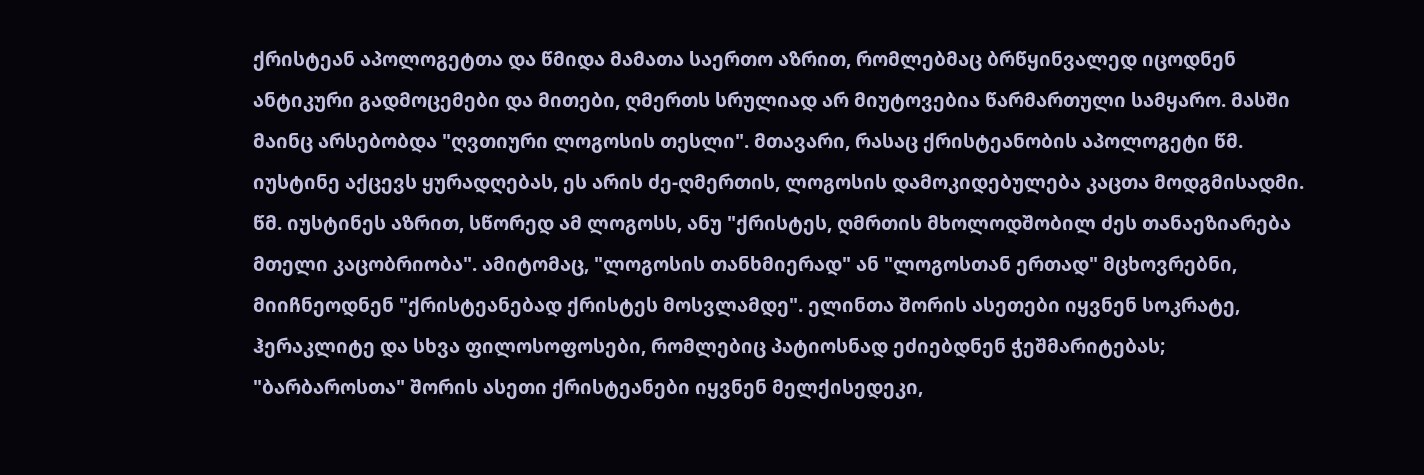ქრისტეან აპოლოგეტთა და წმიდა მამათა საერთო აზრით, რომლებმაც ბრწყინვალედ იცოდნენ ანტიკური გადმოცემები და მითები, ღმერთს სრულიად არ მიუტოვებია წარმართული სამყარო. მასში მაინც არსებობდა "ღვთიური ლოგოსის თესლი". მთავარი, რასაც ქრისტეანობის აპოლოგეტი წმ. იუსტინე აქცევს ყურადღებას, ეს არის ძე-ღმერთის, ლოგოსის დამოკიდებულება კაცთა მოდგმისადმი. წმ. იუსტინეს აზრით, სწორედ ამ ლოგოსს, ანუ "ქრისტეს, ღმრთის მხოლოდშობილ ძეს თანაეზიარება მთელი კაცობრიობა". ამიტომაც, "ლოგოსის თანხმიერად" ან "ლოგოსთან ერთად" მცხოვრებნი, მიიჩნეოდნენ "ქრისტეანებად ქრისტეს მოსვლამდე". ელინთა შორის ასეთები იყვნენ სოკრატე, ჰერაკლიტე და სხვა ფილოსოფოსები, რომლებიც პატიოსნად ეძიებდნენ ჭეშმარიტებას; "ბარბაროსთა" შორის ასეთი ქრისტეანები იყვნენ მელქისედეკი,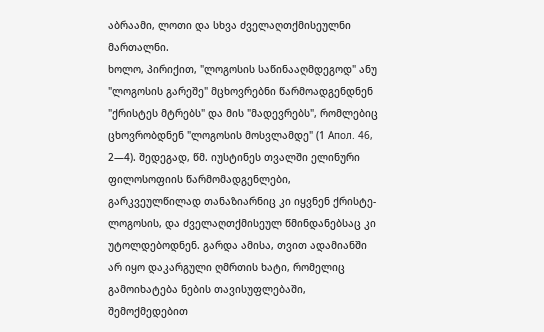აბრაამი, ლოთი და სხვა ძველაღთქმისეულნი მართალნი.
ხოლო, პირიქით, "ლოგოსის საწინააღმდეგოდ" ანუ "ლოგოსის გარეშე" მცხოვრებნი წარმოადგენდნენ "ქრისტეს მტრებს" და მის "მადევრებს", რომლებიც ცხოვრობდნენ "ლოგოსის მოსვლამდე" (1 Апол. 46, 2—4). შედეგად, წმ. იუსტინეს თვალში ელინური ფილოსოფიის წარმომადგენლები, გარკვეულწილად თანაზიარნიც კი იყვნენ ქრისტე-ლოგოსის, და ძველაღთქმისეულ წმინდანებსაც კი უტოლდებოდნენ. გარდა ამისა, თვით ადამიანში არ იყო დაკარგული ღმრთის ხატი, რომელიც გამოიხატება ნების თავისუფლებაში, შემოქმედებით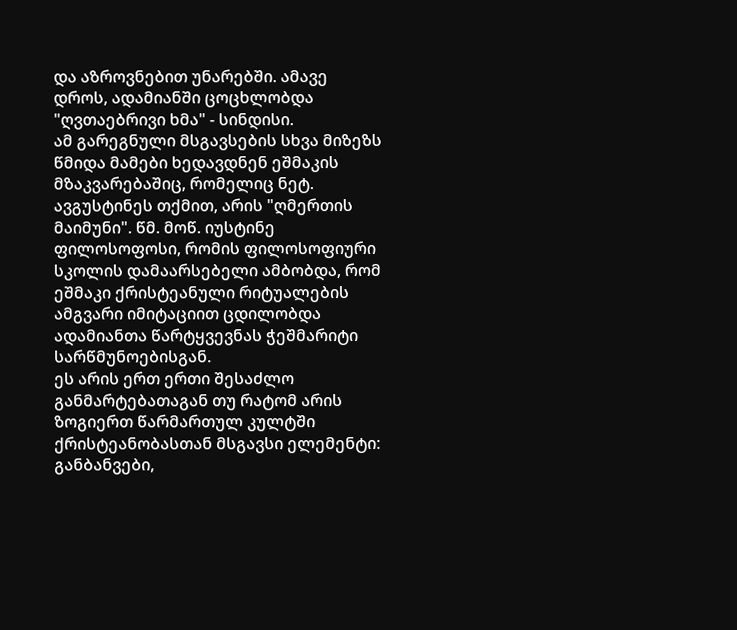და აზროვნებით უნარებში. ამავე დროს, ადამიანში ცოცხლობდა "ღვთაებრივი ხმა" - სინდისი.
ამ გარეგნული მსგავსების სხვა მიზეზს წმიდა მამები ხედავდნენ ეშმაკის მზაკვარებაშიც, რომელიც ნეტ. ავგუსტინეს თქმით, არის "ღმერთის მაიმუნი". წმ. მოწ. იუსტინე ფილოსოფოსი, რომის ფილოსოფიური სკოლის დამაარსებელი ამბობდა, რომ ეშმაკი ქრისტეანული რიტუალების ამგვარი იმიტაციით ცდილობდა ადამიანთა წარტყვევნას ჭეშმარიტი სარწმუნოებისგან.
ეს არის ერთ ერთი შესაძლო განმარტებათაგან თუ რატომ არის ზოგიერთ წარმართულ კულტში ქრისტეანობასთან მსგავსი ელემენტი: განბანვები,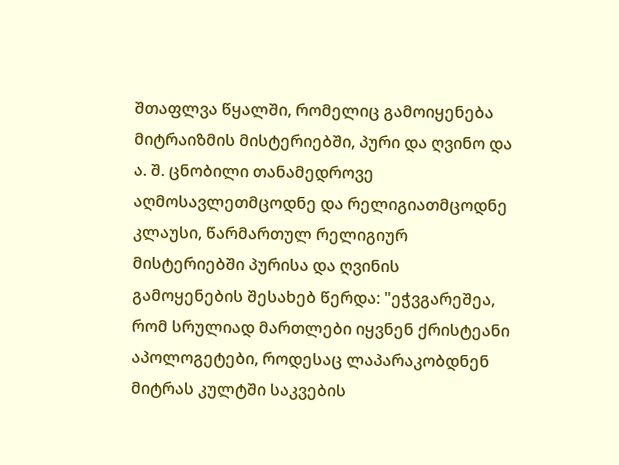შთაფლვა წყალში, რომელიც გამოიყენება მიტრაიზმის მისტერიებში, პური და ღვინო და ა. შ. ცნობილი თანამედროვე აღმოსავლეთმცოდნე და რელიგიათმცოდნე კლაუსი, წარმართულ რელიგიურ მისტერიებში პურისა და ღვინის გამოყენების შესახებ წერდა: "ეჭვგარეშეა, რომ სრულიად მართლები იყვნენ ქრისტეანი აპოლოგეტები, როდესაც ლაპარაკობდნენ მიტრას კულტში საკვების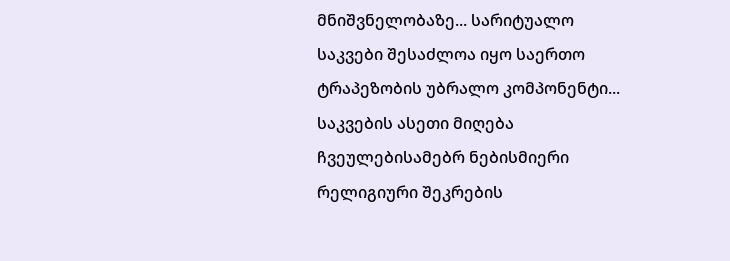მნიშვნელობაზე... სარიტუალო საკვები შესაძლოა იყო საერთო ტრაპეზობის უბრალო კომპონენტი... საკვების ასეთი მიღება ჩვეულებისამებრ ნებისმიერი რელიგიური შეკრების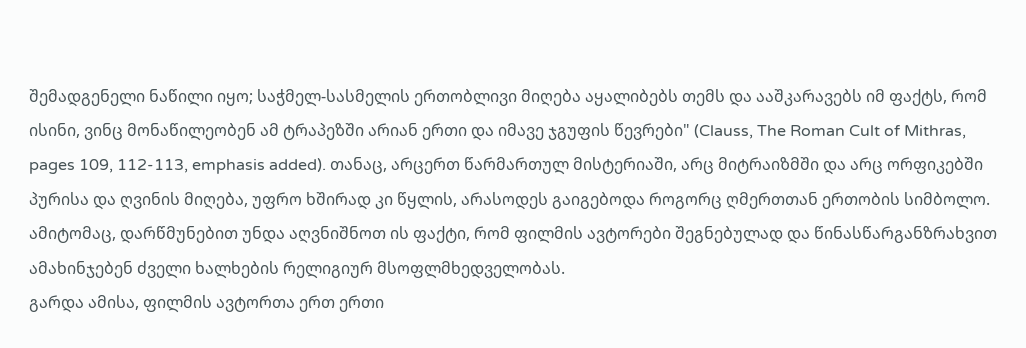შემადგენელი ნაწილი იყო; საჭმელ-სასმელის ერთობლივი მიღება აყალიბებს თემს და ააშკარავებს იმ ფაქტს, რომ ისინი, ვინც მონაწილეობენ ამ ტრაპეზში არიან ერთი და იმავე ჯგუფის წევრები" (Clauss, The Roman Cult of Mithras, pages 109, 112-113, emphasis added). თანაც, არცერთ წარმართულ მისტერიაში, არც მიტრაიზმში და არც ორფიკებში პურისა და ღვინის მიღება, უფრო ხშირად კი წყლის, არასოდეს გაიგებოდა როგორც ღმერთთან ერთობის სიმბოლო.
ამიტომაც, დარწმუნებით უნდა აღვნიშნოთ ის ფაქტი, რომ ფილმის ავტორები შეგნებულად და წინასწარგანზრახვით ამახინჯებენ ძველი ხალხების რელიგიურ მსოფლმხედველობას.
გარდა ამისა, ფილმის ავტორთა ერთ ერთი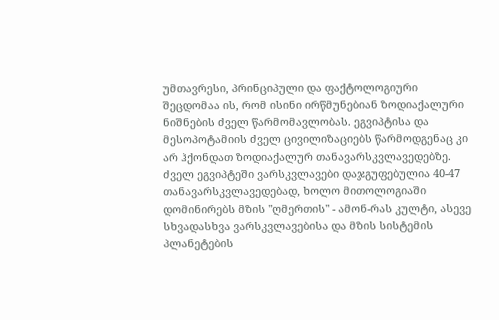უმთავრესი, პრინციპული და ფაქტოლოგიური შეცდომაა ის, რომ ისინი ირწმუნებიან ზოდიაქალური ნიშნების ძველ წარმომავლობას. ეგვიპტისა და მესოპოტამიის ძველ ცივილიზაციებს წარმოდგენაც კი არ ჰქონდათ ზოდიაქალურ თანავარსკვლავედებზე. ძველ ეგვიპტეში ვარსკვლავები დაჯგუფებულია 40-47 თანავარსკვლავედებად, ხოლო მითოლოგიაში დომინირებს მზის "ღმერთის" - ამონ-რას კულტი, ასევე სხვადასხვა ვარსკვლავებისა და მზის სისტემის პლანეტების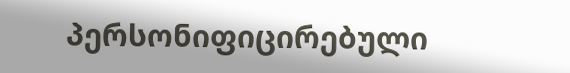პერსონიფიცირებული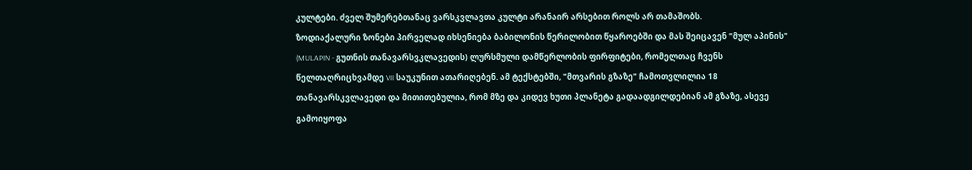კულტები. ძველ შუმერებთანაც ვარსკვლავთა კულტი არანაირ არსებით როლს არ თამაშობს.
ზოდიაქალური ზონები პირველად იხსენიება ბაბილონის წერილობით წყაროებში და მას შეიცავენ "მულ აპინის" (MULAPIN - გუთნის თანავარსვკლავედის) ლურსმული დამწერლობის ფირფიტები, რომელთაც ჩვენს წელთაღრიცხვამდე VII საუკუნით ათარიღებენ. ამ ტექსტებში, "მთვარის გზაზე" ჩამოთვლილია 18 თანავარსკვლავედი და მითითებულია, რომ მზე და კიდევ ხუთი პლანეტა გადაადგილდებიან ამ გზაზე, ასევე გამოიყოფა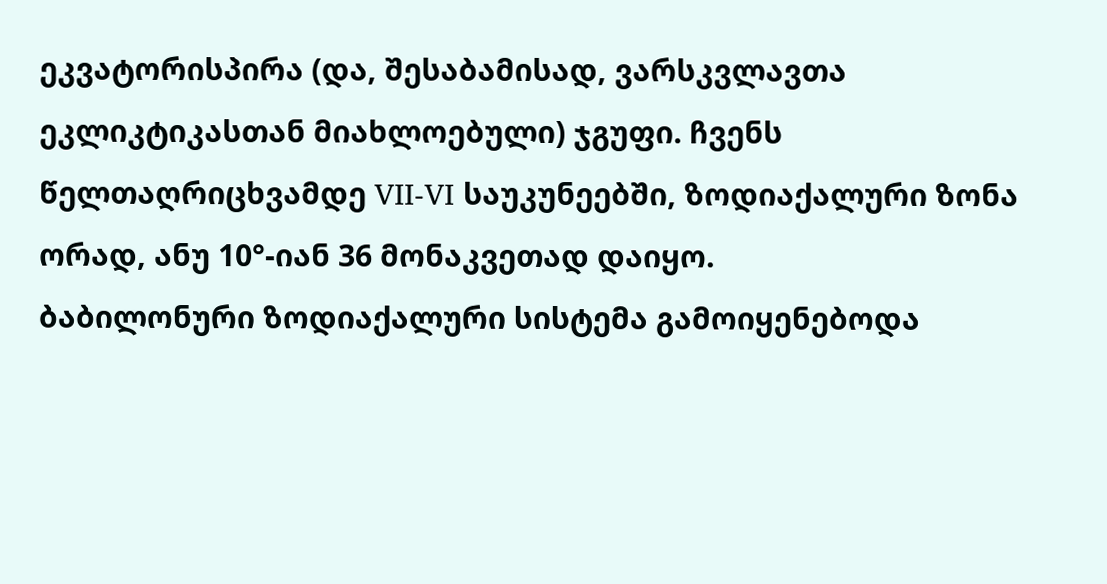ეკვატორისპირა (და, შესაბამისად, ვარსკვლავთა ეკლიკტიკასთან მიახლოებული) ჯგუფი. ჩვენს წელთაღრიცხვამდე VII-VI საუკუნეებში, ზოდიაქალური ზონა ორად, ანუ 10°-იან 36 მონაკვეთად დაიყო.
ბაბილონური ზოდიაქალური სისტემა გამოიყენებოდა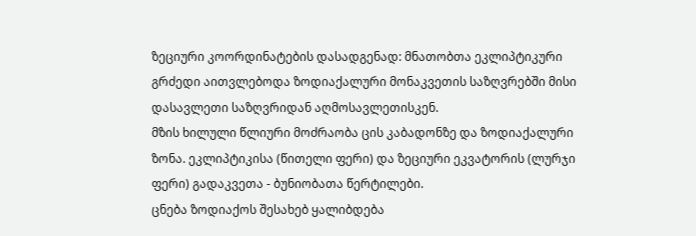ზეციური კოორდინატების დასადგენად: მნათობთა ეკლიპტიკური გრძედი აითვლებოდა ზოდიაქალური მონაკვეთის საზღვრებში მისი დასავლეთი საზღვრიდან აღმოსავლეთისკენ.
მზის ხილული წლიური მოძრაობა ცის კაბადონზე და ზოდიაქალური ზონა. ეკლიპტიკისა (წითელი ფერი) და ზეციური ეკვატორის (ლურჯი ფერი) გადაკვეთა - ბუნიობათა წერტილები.
ცნება ზოდიაქოს შესახებ ყალიბდება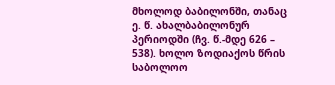მხოლოდ ბაბილონში, თანაც ე. წ. ახალბაბილონურ პერიოდში (ჩვ. წ.-მდე 626 – 538). ხოლო ზოდიაქოს წრის საბოლოო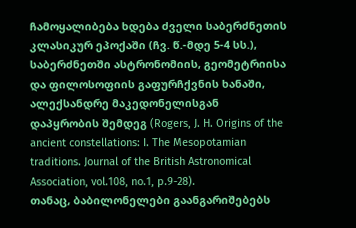ჩამოყალიბება ხდება ძველი საბერძნეთის კლასიკურ ეპოქაში (ჩვ. წ.-მდე 5-4 სს.), საბერძნეთში ასტრონომიის, გეომეტრიისა და ფილოსოფიის გაფურჩქვნის ხანაში, ალექსანდრე მაკედონელისგან დაპყრობის შემდეგ (Rogers, J. H. Origins of the ancient constellations: I. The Mesopotamian traditions. Journal of the British Astronomical Association, vol.108, no.1, p.9-28).
თანაც, ბაბილონელები გაანგარიშებებს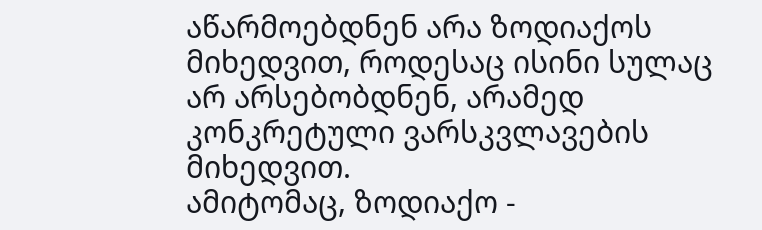აწარმოებდნენ არა ზოდიაქოს მიხედვით, როდესაც ისინი სულაც არ არსებობდნენ, არამედ კონკრეტული ვარსკვლავების მიხედვით.
ამიტომაც, ზოდიაქო -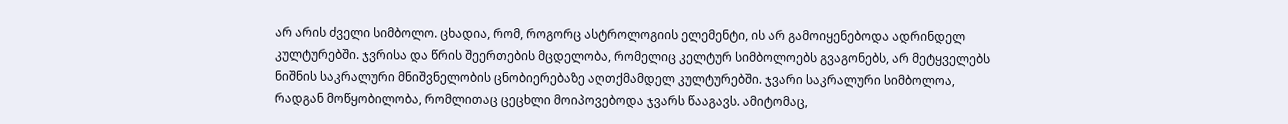არ არის ძველი სიმბოლო. ცხადია, რომ, როგორც ასტროლოგიის ელემენტი, ის არ გამოიყენებოდა ადრინდელ კულტურებში. ჯვრისა და წრის შეერთების მცდელობა, რომელიც კელტურ სიმბოლოებს გვაგონებს, არ მეტყველებს ნიშნის საკრალური მნიშვნელობის ცნობიერებაზე აღთქმამდელ კულტურებში. ჯვარი საკრალური სიმბოლოა, რადგან მოწყობილობა, რომლითაც ცეცხლი მოიპოვებოდა ჯვარს წააგავს. ამიტომაც,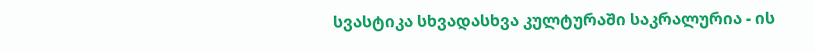სვასტიკა სხვადასხვა კულტურაში საკრალურია - ის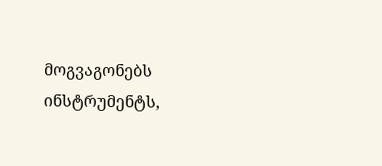მოგვაგონებს ინსტრუმენტს,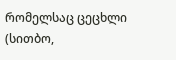რომელსაც ცეცხლი (სითბო,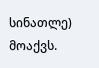სინათლე) მოაქვს.